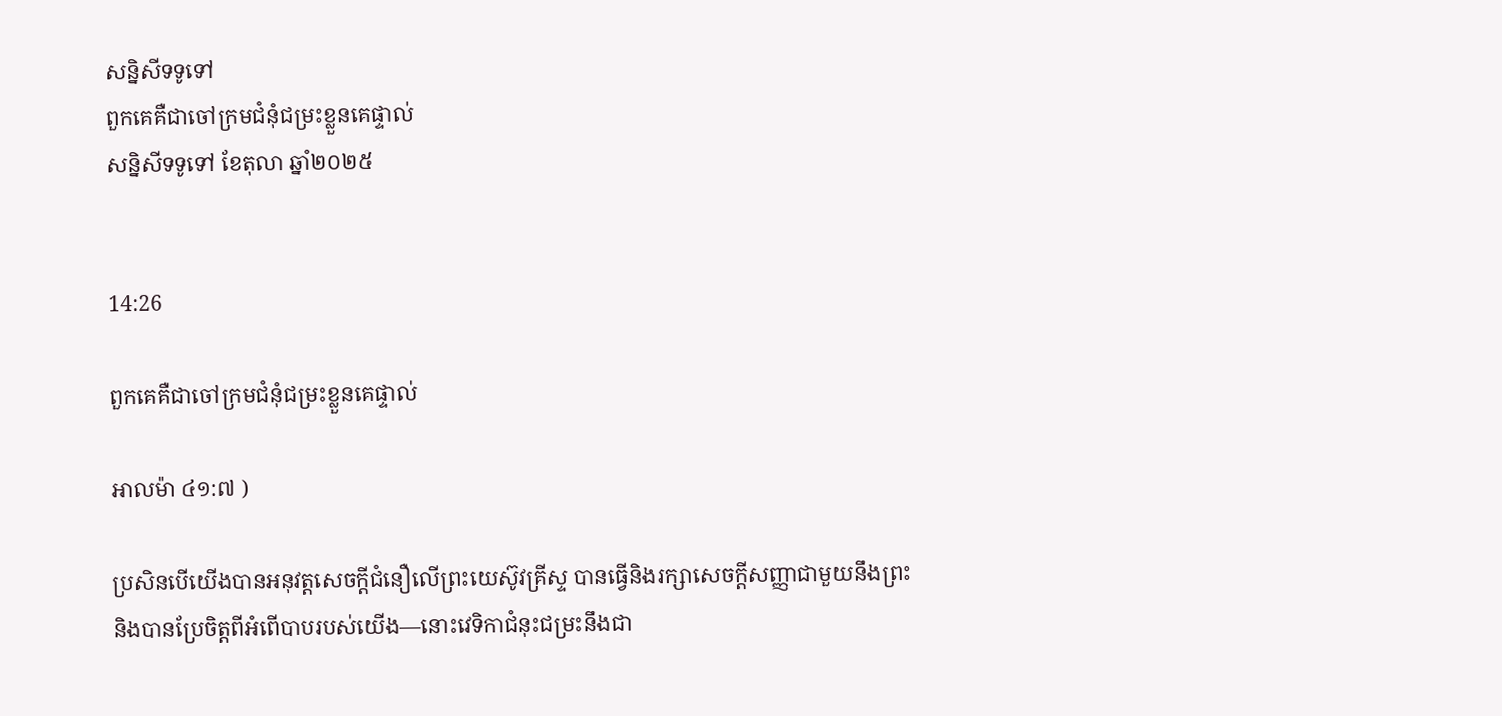សន្និសីទទូទៅ
ពួកគេគឺជាចៅក្រមជំនុំជម្រះខ្លួនគេផ្ទាល់
សន្និសីទទូទៅ ខែតុលា ឆ្នាំ២០២៥


14:26

ពួកគេគឺជាចៅក្រមជំនុំជម្រះខ្លួនគេផ្ទាល់

អាលម៉ា ៤១:៧ )

ប្រសិនបើយើងបានអនុវត្តសេចក្តីជំនឿលើព្រះយេស៊ូវគ្រីស្ទ បានធ្វើនិងរក្សាសេចក្តីសញ្ញាជាមួយនឹងព្រះ និងបានប្រែចិត្តពីអំពើបាបរបស់យើង—នោះវេទិកាជំនុះជម្រះនឹងជា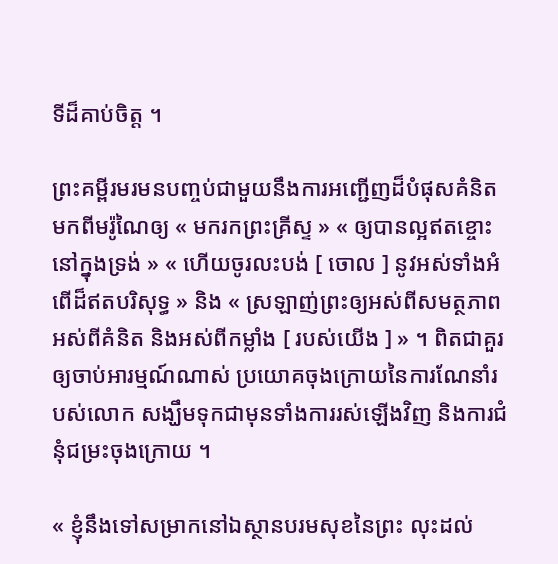ទីដ៏គាប់ចិត្ត ។

ព្រះគម្ពីរមរមនបញ្ចប់ជាមួយនឹងការអញ្ជើញដ៏បំផុសគំនិតមកពីមរ៉ូណៃឲ្យ « មករកព្រះគ្រីស្ទ » « ឲ្យបានល្អឥតខ្ចោះនៅក្នុងទ្រង់ » « ហើយចូរលះបង់ [ ចោល ] នូវអស់ទាំងអំពើដ៏ឥតបរិសុទ្ធ » និង « ស្រឡាញ់ព្រះឲ្យអស់ពីសមត្ថភាពអស់ពីគំនិត និងអស់ពីកម្លាំង [ របស់យើង ] » ។ ពិតជាគួរឲ្យចាប់អារម្មណ៍ណាស់ ប្រយោគចុងក្រោយនៃការណែនាំរបស់លោក សង្ឃឹមទុកជាមុនទាំងការរស់ឡើងវិញ និងការជំនុំជម្រះចុងក្រោយ ។

« ខ្ញុំនឹងទៅសម្រាកនៅឯស្ថានបរមសុខនៃព្រះ លុះដល់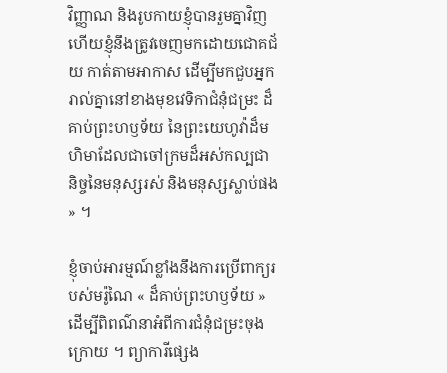វិញ្ញាណ និងរូបកាយខ្ញុំបានរួមគ្នាវិញ ហើយខ្ញុំនឹងត្រូវចេញមកដោយជោគជ័យ កាត់តាមអាកាស ដើម្បីមកជួបអ្នករាល់គ្នានៅខាងមុខវេទិកាជំនុំជម្រះ ដ៏គាប់ព្រះហឫទ័យ នៃព្រះយេហូវ៉ាដ៏មហិមាដែលជាចៅក្រមដ៏អស់កល្បជានិច្ចនៃមនុស្សរស់ និងមនុស្សស្លាប់ផង » ។

ខ្ញុំចាប់អារម្មណ៍ខ្លាំងនឹងការប្រើពាក្យរបស់មរ៉ូណៃ « ដ៏គាប់ព្រះហឫទ័យ » ដើម្បីពិពណ៌នាអំពីការជំនុំជម្រះចុងក្រោយ ។ ព្យាការីផ្សេង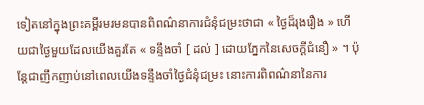ទៀតនៅក្នុងព្រះគម្ពីរមរមនបានពិពណ៌នាការជំនុំជម្រះថាជា « ថ្ងៃដ៏រុងរឿង » ហើយជាថ្ងៃមួយដែលយើងគួរតែ « ទន្ទឹងចាំ [ ដល់ ] ដោយភ្នែកនៃសេចក្ដីជំនឿ » ។ ប៉ុន្តែជាញឹកញាប់នៅពេលយើងទន្ទឹងចាំថ្ងៃជំនុំជម្រះ នោះការពិពណ៌នានៃការ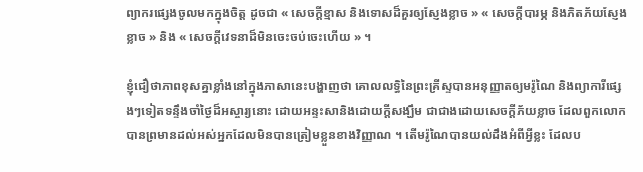ព្យាករផ្សេងចូលមកក្នុងចិត្ត ដូចជា « សេចក្តីខ្មាស និងទោសដ៏គួរឲ្យស្ញែងខ្លាច » « សេចក្ដីបារម្ភ និងភិតភ័យស្ញែងខ្លាច » និង « សេចក្តីវេទនាដ៏មិនចេះចប់ចេះហើយ » ។

ខ្ញុំជឿថាភាពខុសគ្នាខ្លាំងនៅក្នុងភាសានេះបង្ហាញថា គោលលទ្ធិនៃព្រះគ្រីស្ទបានអនុញ្ញាតឲ្យមរ៉ូណៃ និងព្យាការីផ្សេងៗទៀតទន្ទឹងចាំថ្ងៃដ៏អស្ចារ្យនោះ ដោយអន្ទះសានិងដោយក្ដីសង្ឃឹម ជាជាងដោយសេចក្ដីភ័យខ្លាច ដែលពួកលោកបានព្រមានដល់អស់អ្នកដែលមិនបានត្រៀមខ្លួនខាងវិញ្ញាណ ។ តើមរ៉ូណៃបានយល់ដឹងអំពីអ្វីខ្លះ ដែលប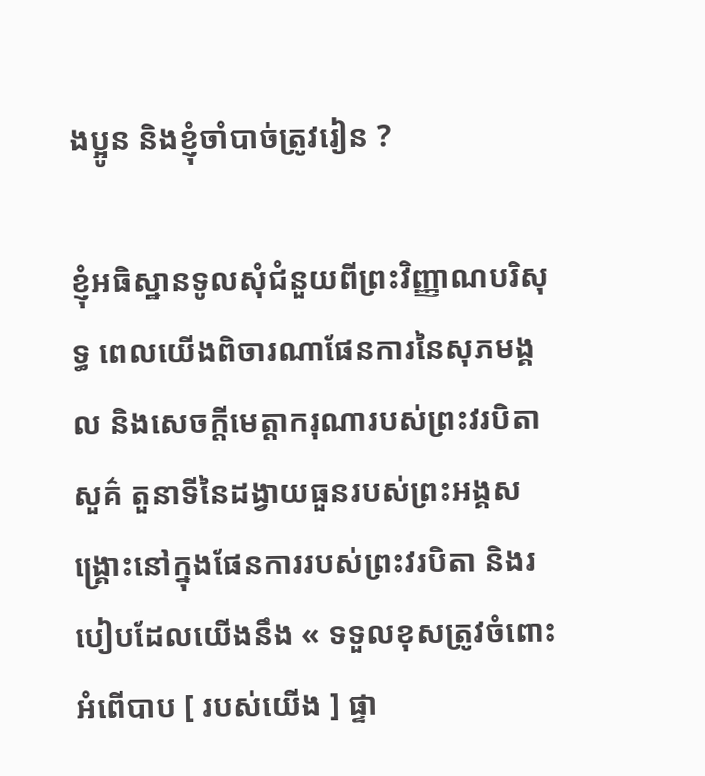ងប្អូន និងខ្ញុំចាំបាច់ត្រូវរៀន ?

ខ្ញុំអធិស្ឋានទូលសុំជំនួយពីព្រះវិញ្ញាណបរិសុទ្ធ ពេលយើងពិចារណាផែនការនៃសុភមង្គល និងសេចក្តីមេត្តាករុណារបស់ព្រះវរបិតាសួគ៌ តួនាទីនៃដង្វាយធួនរបស់ព្រះអង្គសង្គ្រោះនៅក្នុងផែនការរបស់ព្រះវរបិតា និងរបៀបដែលយើងនឹង « ទទួលខុសត្រូវចំពោះអំពើបាប [ របស់យើង ] ផ្ទា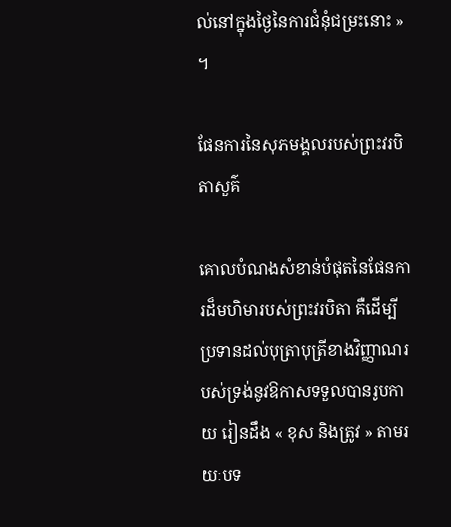ល់នៅក្នុងថ្ងៃនៃការជំនុំជម្រះនោះ » ។

ផែនការនៃសុភមង្គលរបស់ព្រះវរបិតាសួគ៌

គោលបំណងសំខាន់បំផុតនៃផែនការដ៏មហិមារបស់ព្រះវរបិតា គឺដើម្បីប្រទានដល់បុត្រាបុត្រីខាងវិញ្ញាណរបស់ទ្រង់នូវឱកាសទទួលបានរូបកាយ រៀនដឹង « ខុស និងត្រូវ » តាមរយៈបទ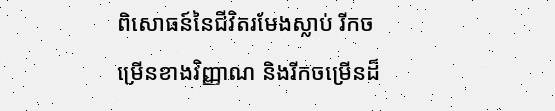ពិសោធន៍នៃជីវិតរមែងស្លាប់ រីកចម្រើនខាងវិញ្ញាណ និងរីកចម្រើនដ៏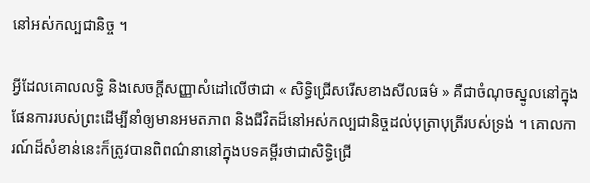នៅអស់កល្បជានិច្ច ។

អ្វីដែលគោលលទ្ធិ និងសេចក្តីសញ្ញាសំដៅលើថាជា « សិទ្ធិជ្រើសរើសខាងសីលធម៌ » គឺជាចំណុចស្នូលនៅក្នុងផែនការរបស់ព្រះដើម្បីនាំឲ្យមានអមតភាព និងជីវិតដ៏នៅអស់កល្បជានិច្ចដល់បុត្រាបុត្រីរបស់ទ្រង់ ។ គោលការណ៍ដ៏សំខាន់នេះក៏ត្រូវបានពិពណ៌នានៅក្នុងបទគម្ពីរថាជាសិទ្ធិជ្រើ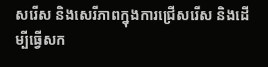សរើស និងសេរីភាពក្នុងការជ្រើសរើស និងដើម្បីធ្វើសក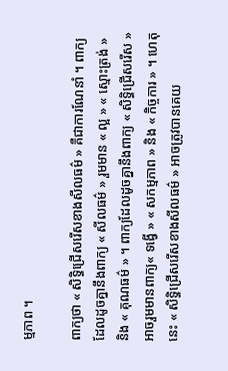ម្មភាព ។

ពាក្យថា « សិទ្ធិជ្រើសរើសខាងសីលធម៌ » គឺជាការណែនាំ ។ ពាក្យដែលដូចគ្នានឹងពាក្យ « សីលធម៌ » រួមមាន « ល្អ » « ស្មោះត្រង់ » និង « គុណធម៌ » ។ ពាក្យដែលដូចគ្នានឹងពាក្យ « សិទ្ធិជ្រើសរើស » អាចរួមមានពាក្យ« ទង្វើ » « សកម្មភាព » និង « កិច្ចការ » ។ ហេតុនេះ « សិទ្ធិជ្រើសរើសខាងសីលធម៌ » អាចត្រូវបានគេយ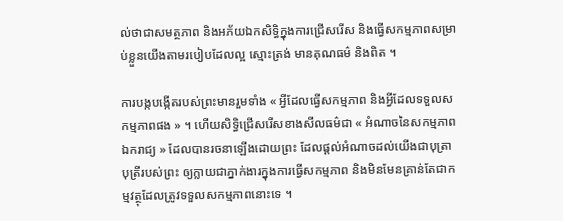ល់ថាជាសមត្ថភាព និងអភ័យឯកសិទ្ធិក្នុងការជ្រើសរើស និងធ្វើសកម្មភាពសម្រាប់ខ្លួនយើងតាមរបៀបដែលល្អ ស្មោះត្រង់ មានគុណធម៌ និងពិត ។

ការបង្កបង្កើតរបស់ព្រះមានរួមទាំង « អ្វីដែលធ្វើសកម្មភាព និងអ្វីដែលទទួលសកម្មភាពផង » ។ ហើយសិទ្ធិជ្រើសរើសខាងសីលធម៌ជា « អំណាចនៃសកម្មភាពឯករាជ្យ » ដែលបានរចនាឡើងដោយព្រះ ដែលផ្តល់អំណាចដល់យើងជាបុត្រាបុត្រីរបស់ព្រះ ឲ្យក្លាយជាភ្នាក់ងារក្នុងការធ្វើសកម្មភាព និងមិនមែនគ្រាន់តែជាកម្មវត្ថុដែលត្រូវទទួលសកម្មភាពនោះទេ ។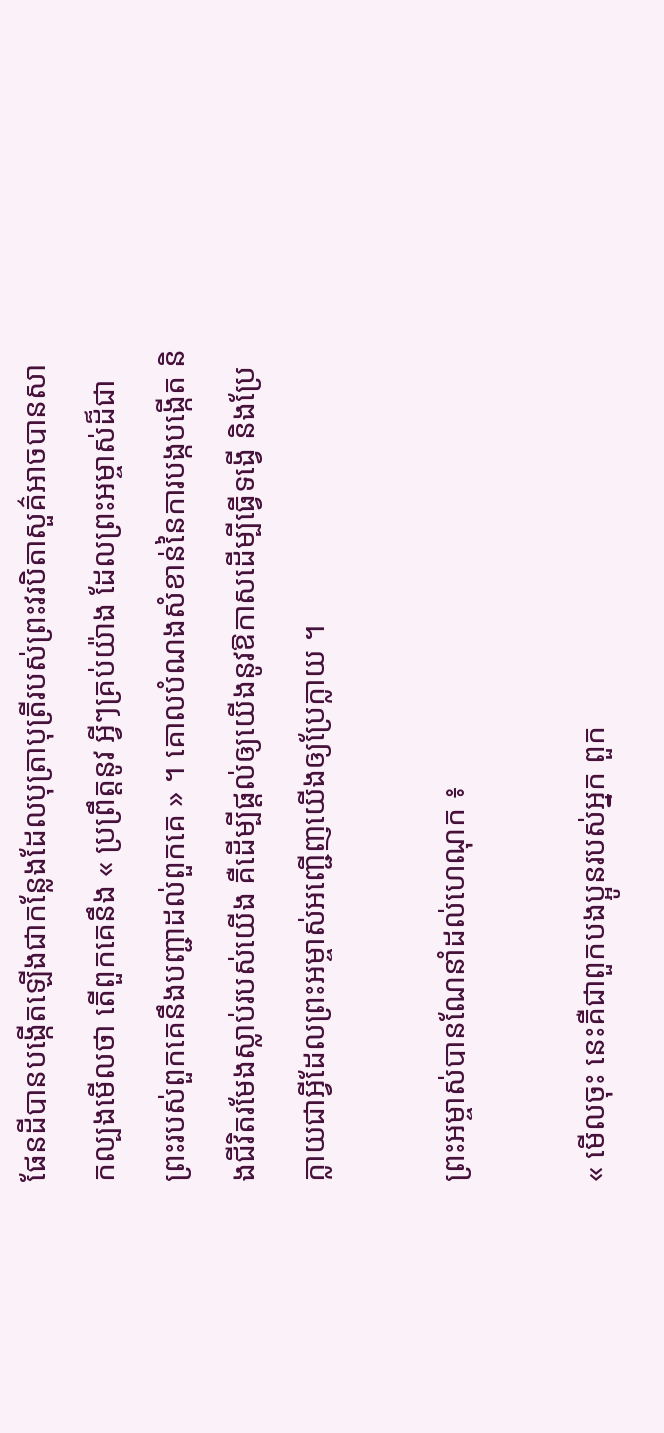ផែនដីបានបង្កើតឡើងជាកន្លែងដែលបុត្រាបុត្រីរបស់ព្រះវរបិតាសួគ៌អាចបានសាកល្បងមើលថា តើពួកគេនឹង « ប្រព្រឹត្តនូវ អ្វីៗគ្រប់យ៉ាង ដែលព្រះអម្ចាស់ដ៏ជាព្រះរបស់ពួកគេនឹងបញ្ជាដល់ពួកគេ » ។ គោលបំណងសំខាន់នៃការបង្កបង្កើត និងជីវិតរមែងស្លាប់របស់យើង គឺដើម្បីផ្តល់ឲ្យយើងនូវឱកាសដើម្បីធ្វើទង្វើ និងប្រែក្លាយជាអ្វីដែលព្រះអម្ចាស់អញ្ជើញយើងឲ្យប្រែក្លាយ ។

ព្រះអម្ចាស់បានណែនាំដល់ហេណុក ៖

« មើលចុះ នេះគឺជាពួកបងប្អូនរបស់អ្នក ពួក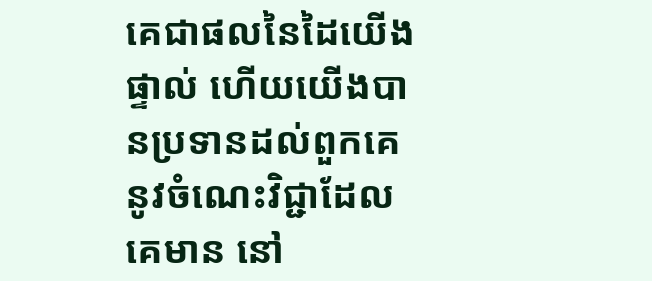គេជាផលនៃដៃយើងផ្ទាល់ ហើយយើងបានប្រទានដល់ពួកគេនូវចំណេះវិជ្ជាដែលគេមាន នៅ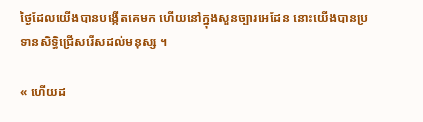ថ្ងៃដែលយើងបានបង្កើតគេមក ហើយនៅក្នុងសួនច្បារអេដែន នោះយើងបានប្រទានសិទ្ធិជ្រើសរើសដល់មនុស្ស ។

« ហើយដ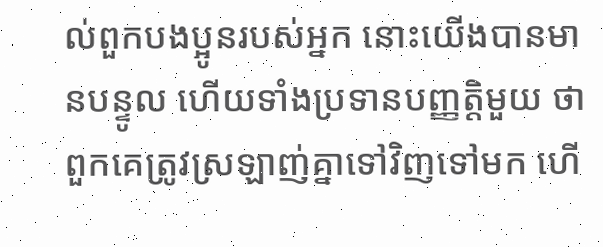ល់ពួកបងប្អូនរបស់អ្នក នោះយើងបានមានបន្ទូល ហើយទាំងប្រទានបញ្ញត្តិមួយ ថា ពួកគេត្រូវស្រឡាញ់គ្នាទៅវិញទៅមក ហើ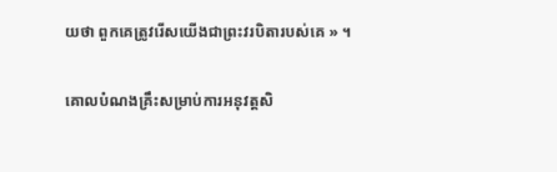យថា ពួកគេត្រូវរើសយើងជាព្រះវរបិតារបស់គេ » ។

គោលបំណងគ្រឹះសម្រាប់ការអនុវត្តសិ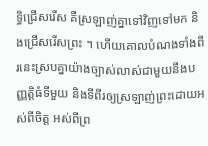ទ្ធិជ្រើសរើស គឺស្រឡាញ់គ្នាទៅវិញទៅមក និងជ្រើសរើសព្រះ ។ ហើយគោលបំណងទាំងពីរនេះស្របគ្នាយ៉ាងច្បាស់លាស់ជាមួយនឹងបញ្ញត្តិធំទីមួយ និងទីពីរឲ្យស្រឡាញ់ព្រះដោយអស់ពីចិត្ត អស់ពីព្រ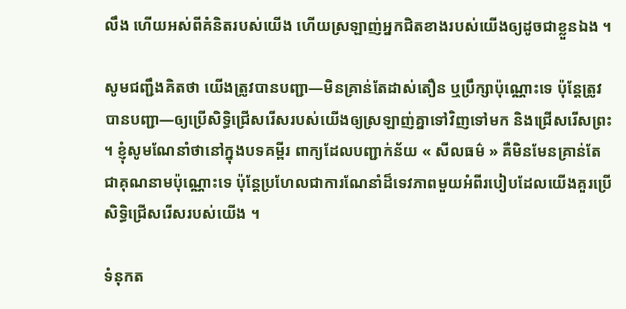លឹង ហើយអស់ពីគំនិតរបស់យើង ហើយស្រឡាញ់អ្នកជិតខាងរបស់យើងឲ្យដូចជាខ្លួនឯង ។

សូមជញ្ជឹងគិតថា យើងត្រូវបានបញ្ជា—មិនគ្រាន់តែដាស់តឿន ឬប្រឹក្សាប៉ុណ្ណោះទេ ប៉ុន្តែត្រូវបានបញ្ជា—ឲ្យប្រើសិទ្ធិជ្រើសរើសរបស់យើងឲ្យស្រឡាញ់គ្នាទៅវិញទៅមក និងជ្រើសរើសព្រះ ។ ខ្ញុំសូមណែនាំថានៅក្នុងបទគម្ពីរ ពាក្យដែលបញ្ជាក់ន័យ « សីលធម៌ » គឺមិនមែនគ្រាន់តែជាគុណនាមប៉ុណ្ណោះទេ ប៉ុន្តែប្រហែលជាការណែនាំដ៏ទេវភាពមួយអំពីរបៀបដែលយើងគួរប្រើសិទ្ធិជ្រើសរើសរបស់យើង ។

ទំនុកត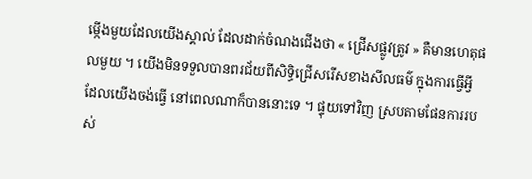ម្កើងមួយដែលយើងស្គាល់ ដែលដាក់ចំណងជើងថា « ជ្រើសផ្លូវត្រូវ » គឺមានហេតុផលមួយ ។ យើងមិនទទួលបានពរជ័យពីសិទ្ធិជ្រើសរើសខាងសីលធម៌ ក្នុងការធ្វើអ្វីដែលយើងចង់ធ្វើ នៅពេលណាក៏បាននោះទេ ។ ផ្ទុយទៅវិញ ស្របតាមផែនការរបស់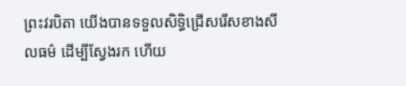ព្រះវរបិតា យើងបានទទួលសិទ្ធិជ្រើសរើសខាងសីលធម៌ ដើម្បីស្វែងរក ហើយ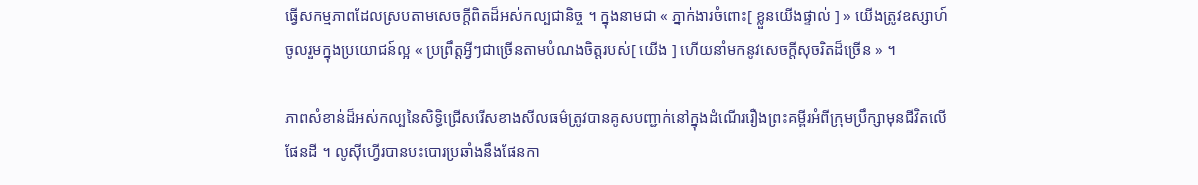ធ្វើសកម្មភាពដែលស្របតាមសេចក្ដីពិតដ៏អស់កល្បជានិច្ច ។ ក្នុងនាមជា « ភ្នាក់ងារចំពោះ[ ខ្លួនយើងផ្ទាល់ ] » យើងត្រូវឧស្សាហ៍ចូលរួមក្នុងប្រយោជន៍ល្អ « ប្រព្រឹត្តអ្វីៗជាច្រើនតាមបំណងចិត្តរបស់[ យើង ] ហើយនាំមកនូវសេចក្ដីសុចរិតដ៏ច្រើន » ។

ភាពសំខាន់ដ៏អស់កល្បនៃសិទ្ធិជ្រើសរើសខាងសីលធម៌ត្រូវបានគូសបញ្ជាក់នៅក្នុងដំណើររឿងព្រះគម្ពីរអំពីក្រុមប្រឹក្សាមុនជីវិតលើផែនដី ។ លូស៊ីហ្វើរបានបះបោរប្រឆាំងនឹងផែនកា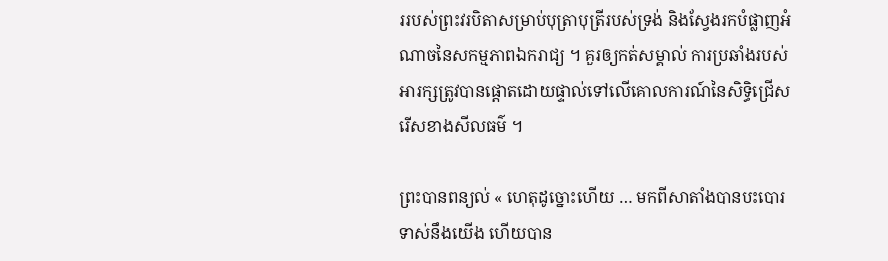ររបស់ព្រះវរបិតាសម្រាប់បុត្រាបុត្រីរបស់ទ្រង់ និងស្វែងរកបំផ្លាញអំណាចនៃសកម្មភាពឯករាជ្យ ។ គួរឲ្យកត់សម្គាល់ ការប្រឆាំងរបស់អារក្សត្រូវបានផ្តោតដោយផ្ទាល់ទៅលើគោលការណ៍នៃសិទ្ធិជ្រើសរើសខាងសីលធម៌ ។

ព្រះបានពន្យល់ « ហេតុដូច្នោះហើយ … មកពីសាតាំងបានបះបោរទាស់នឹងយើង ហើយបាន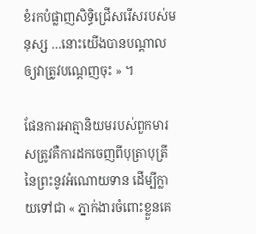ខំរកបំផ្លាញសិទ្ធិជ្រើសរើសរបស់មនុស្ស …នោះយើងបានបណ្ដាលឲ្យវាត្រូវបណ្ដេញចុះ » ។

ផែនការអាត្មានិយមរបស់ពួកមារសត្រូវគឺការដកចេញពីបុត្រាបុត្រីនៃព្រះនូវអំណោយទាន ដើម្បីក្លាយទៅជា « ភ្នាក់ងារចំពោះខ្លួនគេ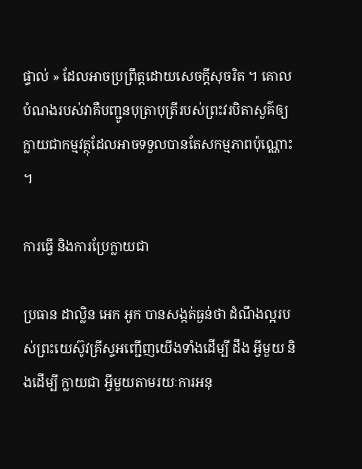ផ្ទាល់ » ដែលអាចប្រព្រឹត្តដោយសេចក្ដីសុចរិត ។ គោលបំណងរបស់វាគឺបញ្ជូនបុត្រាបុត្រីរបស់ព្រះវរបិតាសួគ៌ឲ្យក្លាយជាកម្មវត្ថុដែលអាចទទួលបានតែសកម្មភាពប៉ុណ្ណោះ ។

ការធ្វើ និងការប្រែក្លាយជា

ប្រធាន ដាល្លិន អេក អូក បានសង្កត់ធ្ងន់ថា ដំណឹងល្អរបស់ព្រះយេស៊ូវគ្រីស្ទអញ្ជើញយើងទាំងដើម្បី ដឹង អ្វីមួយ និងដើម្បី ក្លាយជា អ្វីមួយតាមរយៈការអនុ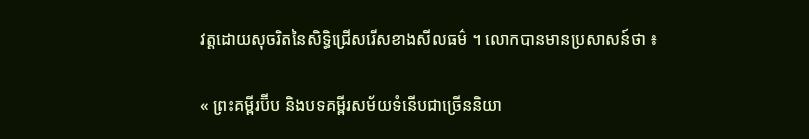វត្តដោយសុចរិតនៃសិទ្ធិជ្រើសរើសខាងសីលធម៌ ។ លោកបានមានប្រសាសន៍ថា ៖

« ព្រះគម្ពីរប៊ីប និងបទគម្ពីរសម័យទំនើបជាច្រើននិយា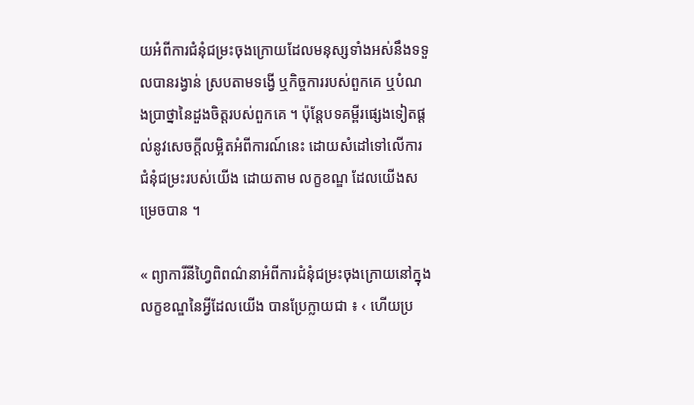យអំពីការជំនុំជម្រះចុងក្រោយដែលមនុស្សទាំងអស់នឹងទទួលបានរង្វាន់ ស្របតាមទង្វើ ឬកិច្ចការរបស់ពួកគេ ឬបំណងប្រាថ្នានៃដួងចិត្តរបស់ពួកគេ ។ ប៉ុន្តែបទគម្ពីរផ្សេងទៀតផ្ដល់នូវសេចក្ដីលម្អិតអំពីការណ៍នេះ ដោយសំដៅទៅលើការជំនុំជម្រះរបស់យើង ដោយតាម លក្ខខណ្ឌ ដែលយើងសម្រេចបាន ។

« ព្យាការីនីហ្វៃពិពណ៌នាអំពីការជំនុំជម្រះចុងក្រោយនៅក្នុងលក្ខខណ្ឌនៃអ្វីដែលយើង បានប្រែក្លាយជា ៖ ‹ ហើយប្រ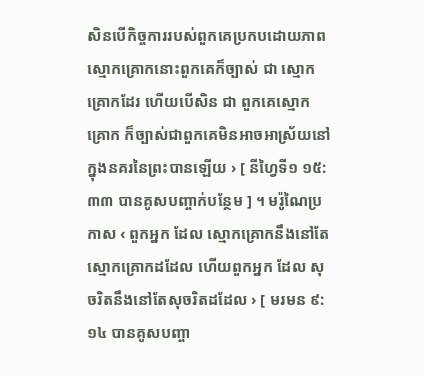សិនបើកិច្ចការរបស់ពួកគេប្រកបដោយភាពស្មោកគ្រោកនោះពួកគេក៏ច្បាស់ ជា ស្មោកគ្រោកដែរ ហើយបើសិន ជា ពួកគេស្មោកគ្រោក ក៏ច្បាស់ជាពួកគេមិនអាចអាស្រ័យនៅក្នុងនគរនៃព្រះបានឡើយ › [ នីហ្វៃទី១ ១៥:៣៣ បានគូសបញ្ចាក់បន្ថែម ] ។ មរ៉ូណៃប្រកាស ‹ ពួកអ្នក ដែល ស្មោកគ្រោកនឹងនៅតែស្មោកគ្រោកដដែល ហើយពួកអ្នក ដែល សុចរិតនឹងនៅតែសុចរិតដដែល › [ មរមន ៩:១៤ បានគូសបញ្ចា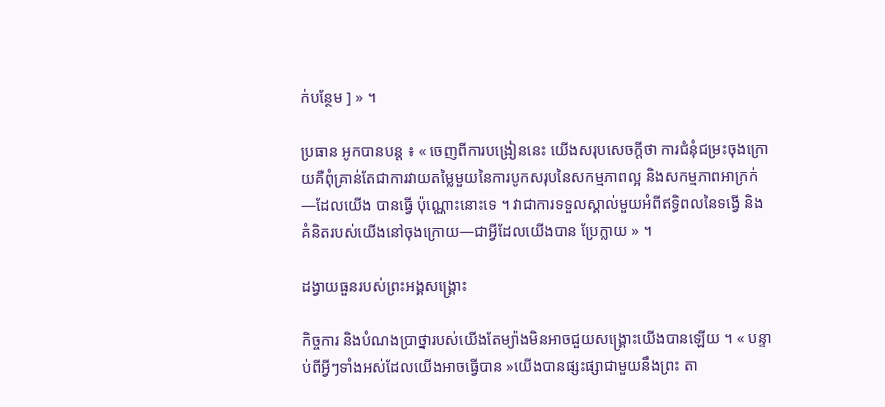ក់បន្ថែម ] » ។

ប្រធាន អូកបានបន្ត ៖ « ចេញពីការបង្រៀននេះ យើងសរុបសេចក្តីថា ការជំនុំជម្រះចុងក្រោយគឺពុំគ្រាន់តែជាការវាយតម្លៃមួយនៃការបូកសរុបនៃសកម្មភាពល្អ និងសកម្មភាពអាក្រក់—ដែលយើង បានធ្វើ ប៉ុណ្ណោះនោះទេ ។ វាជាការទទួលស្គាល់មួយអំពីឥទ្ធិពលនៃទង្វើ និងគំនិតរបស់យើងនៅចុងក្រោយ—ជាអ្វីដែលយើងបាន ប្រែក្លាយ » ។

ដង្វាយធួនរបស់ព្រះអង្គសង្គ្រោះ

កិច្ចការ និងបំណងប្រាថ្នារបស់យើងតែម្យ៉ាងមិនអាចជួយសង្គ្រោះយើងបានឡើយ ។ « បន្ទាប់ពីអ្វីៗទាំងអស់ដែលយើងអាចធ្វើបាន »យើងបានផ្សះផ្សាជាមួយនឹងព្រះ តា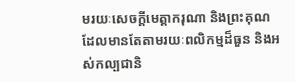មរយៈសេចក្តីមេត្តាករុណា និងព្រះគុណដែលមានតែតាមរយៈពលិកម្មដ៏ធួន និងអស់កល្បជានិ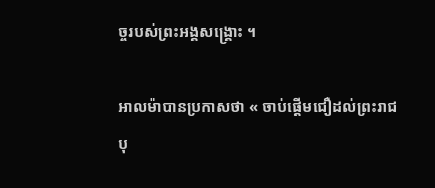ច្ចរបស់ព្រះអង្គសង្រ្គោះ ។

អាលម៉ាបានប្រកាសថា « ចាប់ផ្ដើមជឿដល់ព្រះរាជបុ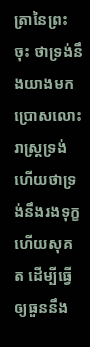ត្រានៃព្រះចុះ ថាទ្រង់នឹងយាងមកប្រោសលោះរាស្ត្រទ្រង់ ហើយថាទ្រង់នឹងរងទុក្ខ ហើយសុគត ដើម្បីធ្វើឲ្យធួននឹង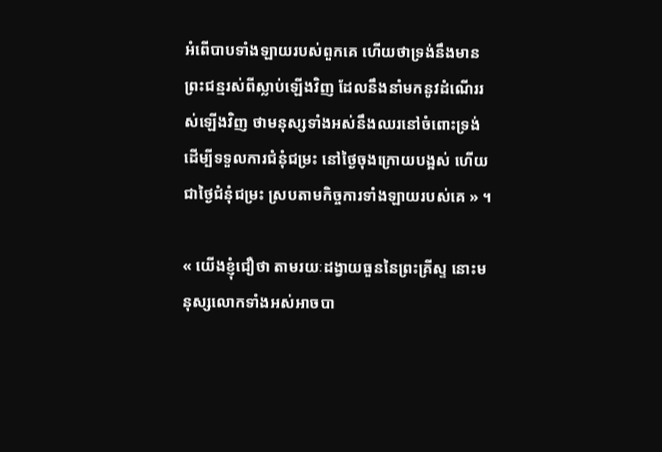អំពើបាបទាំងឡាយរបស់ពួកគេ ហើយថាទ្រង់នឹងមានព្រះជន្មរស់ពីស្លាប់ឡើងវិញ ដែលនឹងនាំមកនូវដំណើររស់ឡើងវិញ ថាមនុស្សទាំងអស់នឹងឈរនៅចំពោះទ្រង់ ដើម្បីទទួលការជំនុំជម្រះ នៅថ្ងៃចុងក្រោយបង្អស់ ហើយជាថ្ងៃជំនុំជម្រះ ស្របតាមកិច្ចការទាំងឡាយរបស់គេ » ។

« យើងខ្ញុំជឿថា តាមរយៈដង្វាយធួននៃព្រះគ្រីស្ទ នោះមនុស្សលោកទាំងអស់អាចបា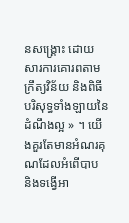នសង្គ្រោះ ដោយសារការគោរពតាមក្រឹត្យវិន័យ និងពិធីបរិសុទ្ធទាំងឡាយនៃដំណឹងល្អ » ។ យើងគួរតែមានអំណរគុណដែលអំពើបាប និងទង្វើអា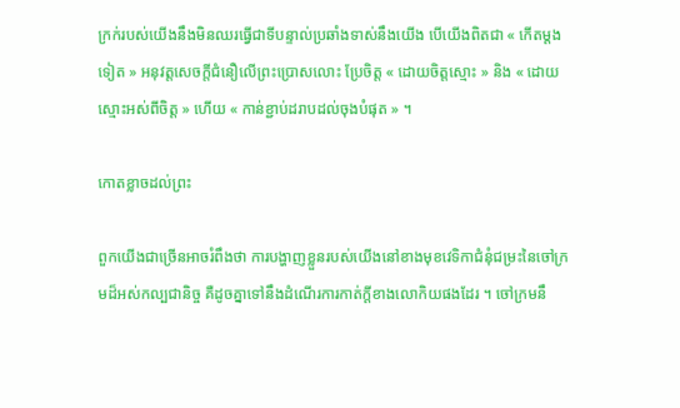ក្រក់របស់យើងនឹងមិនឈរធ្វើជាទីបន្ទាល់ប្រឆាំងទាស់នឹងយើង បើយើងពិតជា « កើតម្តងទៀត » អនុវត្តសេចក្តីជំនឿលើព្រះប្រោសលោះ ប្រែចិត្ត « ដោយចិត្តស្មោះ » និង « ដោយស្មោះអស់ពីចិត្ត » ហើយ « កាន់ខ្ជាប់ដរាបដល់ចុងបំផុត » ។

កោតខ្លាចដល់ព្រះ

ពួកយើងជាច្រើនអាចរំពឹងថា ការបង្ហាញខ្លួនរបស់យើងនៅខាងមុខវេទិកាជំនុំជម្រះនៃចៅក្រមដ៏អស់កល្បជានិច្ច គឺដូចគ្នាទៅនឹងដំណើរការកាត់ក្តីខាងលោកិយផងដែរ ។ ចៅក្រមនឹ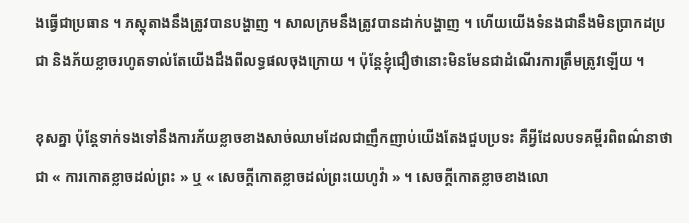ងធ្វើជាប្រធាន ។ ភស្តុតាងនឹងត្រូវបានបង្ហាញ ។ សាលក្រមនឹងត្រូវបានដាក់បង្ហាញ ។ ហើយយើងទំនងជានឹងមិនប្រាកដប្រជា និងភ័យខ្លាចរហូតទាល់តែយើងដឹងពីលទ្ធផលចុងក្រោយ ។ ប៉ុន្តែខ្ញុំជឿថានោះមិនមែនជាដំណើរការត្រឹមត្រូវឡើយ ។

ខុសគ្នា ប៉ុន្តែទាក់ទងទៅនឹងការភ័យខ្លាចខាងសាច់ឈាមដែលជាញឹកញាប់យើងតែងជួបប្រទះ គឺអ្វីដែលបទគម្ពីរពិពណ៌នាថាជា « ការកោតខ្លាចដល់ព្រះ » ឬ « សេចក្តីកោតខ្លាចដល់ព្រះយេហូវ៉ា » ។ សេចក្តីកោតខ្លាចខាងលោ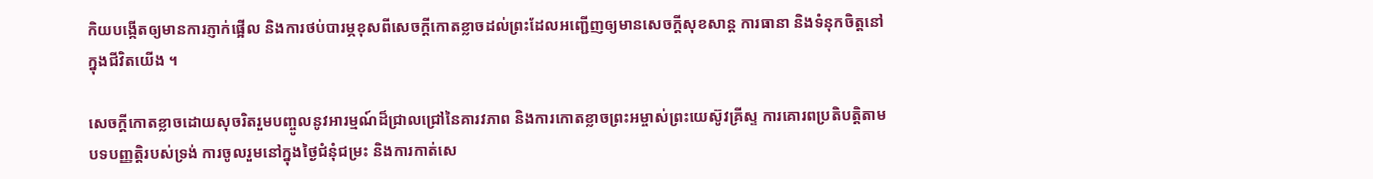កិយបង្កើតឲ្យមានការភ្ញាក់ផ្អើល និងការថប់បារម្ភខុសពីសេចក្តីកោតខ្លាចដល់ព្រះដែលអញ្ជើញឲ្យមានសេចក្តីសុខសាន្ត ការធានា និងទំនុកចិត្តនៅក្នុងជីវិតយើង ។

សេចក្ដីកោតខ្លាចដោយសុចរិតរួមបញ្ចូលនូវអារម្មណ៍ដ៏ជ្រាលជ្រៅនៃគារវភាព និងការកោតខ្លាចព្រះអម្ចាស់ព្រះយេស៊ូវគ្រីស្ទ ការគោរពប្រតិបត្តិតាមបទបញ្ញត្តិរបស់ទ្រង់ ការចូលរួមនៅក្នុងថ្ងៃជំនុំជម្រះ និងការកាត់សេ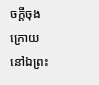ចក្តីចុងក្រោយនៅឯព្រះ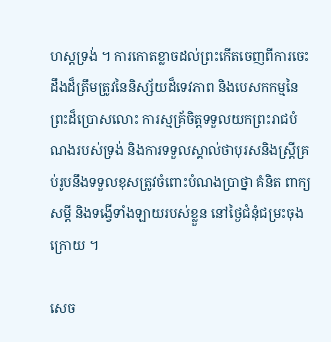ហស្តទ្រង់ ។ ការកោតខ្លាចដល់ព្រះកើតចេញពីការចេះដឹងដ៏ត្រឹមត្រូវនៃនិស្ស័យដ៏ទេវភាព និងបេសកកម្មនៃព្រះដ៏ប្រោសលោះ ការស្មគ្រ័ចិត្តទទួលយកព្រះរាជបំណងរបស់ទ្រង់ និងការទទួលស្គាល់ថាបុរសនិងស្ត្រីគ្រប់រូបនឹងទទួលខុសត្រូវចំពោះបំណងប្រាថ្នា គំនិត ពាក្យសម្តី និងទង្វើទាំងឡាយរបស់ខ្លួន នៅថ្ងៃជំនុំជម្រះចុងក្រោយ ។

សេច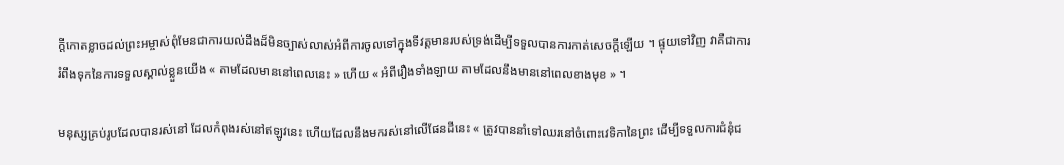ក្តីកោតខ្លាចដល់ព្រះអម្ចាស់ពុំមែនជាការយល់ដឹងដ៏មិនច្បាស់លាស់អំពីការចូលទៅក្នុងទីវត្តមានរបស់ទ្រង់ដើម្បីទទួលបានការកាត់សេចក្តីឡើយ ។ ផ្ទុយទៅវិញ វាគឺជាការរំពឹងទុកនៃការទទួលស្គាល់ខ្លួនយើង « តាមដែលមាននៅពេលនេះ » ហើយ « អំពីរឿងទាំងឡាយ តាមដែលនឹងមាននៅពេលខាងមុខ » ។

មនុស្សគ្រប់រូបដែលបានរស់នៅ ដែលកំពុងរស់នៅឥឡូវនេះ ហើយដែលនឹងមករស់នៅលើផែនដីនេះ « ត្រូវបាននាំទៅឈរនៅចំពោះវេទិកានៃព្រះ ដើម្បីទទួលការជំនុំជ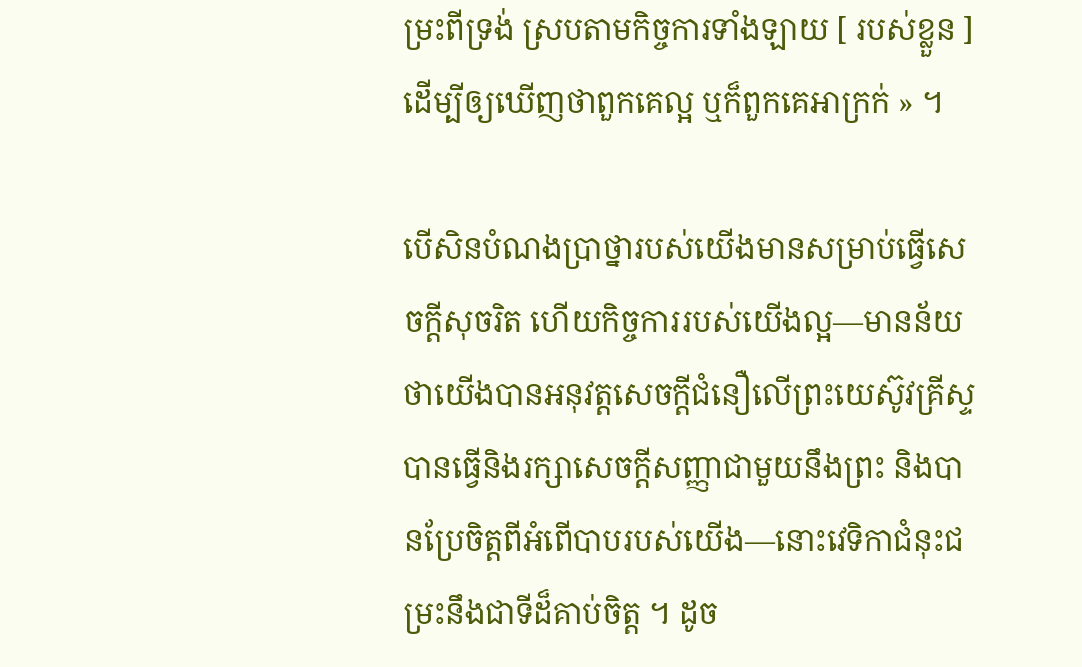ម្រះពីទ្រង់ ស្របតាមកិច្ចការទាំងឡាយ [ របស់ខ្លួន ] ដើម្បីឲ្យឃើញថាពួកគេល្អ ឬក៏ពួកគេអាក្រក់ » ។

បើសិនបំណងប្រាថ្នារបស់យើងមានសម្រាប់ធ្វើសេចក្ដីសុចរិត ហើយកិច្ចការរបស់យើងល្អ—មានន័យថាយើងបានអនុវត្តសេចក្តីជំនឿលើព្រះយេស៊ូវគ្រីស្ទ បានធ្វើនិងរក្សាសេចក្តីសញ្ញាជាមួយនឹងព្រះ និងបានប្រែចិត្តពីអំពើបាបរបស់យើង—នោះវេទិកាជំនុះជម្រះនឹងជាទីដ៏គាប់ចិត្ត ។ ដូច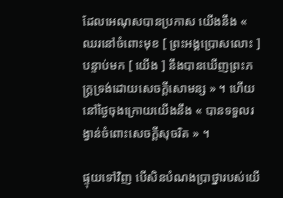ដែលអេណុសបានប្រកាស យើងនឹង « ឈរនៅចំពោះមុខ [ ព្រះអង្គប្រោសលោះ ] បន្ទាប់មក [ យើង ] នឹងបានឃើញព្រះភក្រ្តទ្រង់ដោយសេចក្តីសោមន្ស » ។ ហើយនៅថ្ងៃចុងក្រោយយើងនឹង « បានទទួលរង្វាន់ចំពោះសេចក្ដីសុចរិត » ។

ផ្ទុយទៅវិញ បើសិនបំណងប្រាថ្នារបស់យើ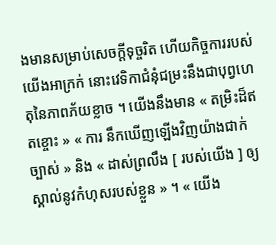ងមានសម្រាប់សេចក្តីទុច្ចរិត ហើយកិច្ចការរបស់យើងអាក្រក់ នោះវេទិកាជំនុំជម្រះនឹងជាបុព្វហេតុនៃភាពភ័យខ្លាច ។ យើងនឹងមាន « តម្រិះដ៏ឥតខ្ចោះ » « ការ នឹកឃើញឡើងវិញយ៉ាងជាក់ច្បាស់ » និង « ដាស់ព្រលឹង [ របស់យើង ] ឲ្យស្គាល់នូវកំហុសរបស់ខ្លួន » ។ « យើង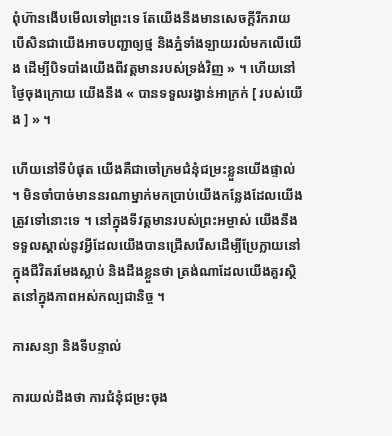ពុំហ៊ានងើបមើលទៅព្រះទេ តែយើងនឹងមានសេចក្ដីរីករាយ បើសិនជាយើងអាចបញ្ជាឲ្យថ្ម និងភ្នំទាំងឡាយរលំមកលើយើង ដើម្បីបិទបាំងយើងពីវត្តមានរបស់ទ្រង់វិញ » ។ ហើយនៅថ្ងៃចុងក្រោយ យើងនឹង « បានទទួលរង្វាន់អាក្រក់ [ របស់យើង ] » ។

ហើយនៅទីបំផុត យើងគឺជាចៅក្រមជំនុំជម្រះខ្លួនយើងផ្ទាល់ ។ មិនចាំបាច់មាននរណាម្នាក់មកប្រាប់យើងកន្លែងដែលយើងត្រូវទៅនោះទេ ។ នៅក្នុងទីវត្តមានរបស់ព្រះអម្ចាស់ យើងនឹងទទួលស្គាល់នូវអ្វីដែលយើងបានជ្រើសរើសដើម្បីប្រែក្លាយនៅក្នុងជីវិតរមែងស្លាប់ និងដឹងខ្លួនថា ត្រង់ណាដែលយើងគួរស្ថិតនៅក្នុងភាពអស់កល្បជានិច្ច ។

ការសន្យា និងទីបន្ទាល់

ការយល់ដឹងថា ការជំនុំជម្រះចុង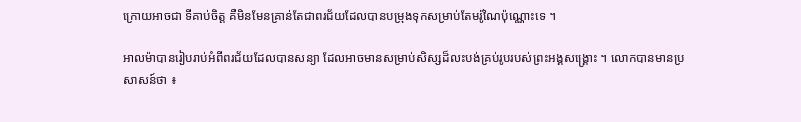ក្រោយអាចជា ទីគាប់ចិត្ត គឺមិនមែនគ្រាន់តែជាពរជ័យដែលបានបម្រុងទុកសម្រាប់តែមរ៉ូណៃប៉ុណ្ណោះទេ ។

អាលម៉ាបានរៀបរាប់អំពីពរជ័យដែលបានសន្យា ដែលអាចមានសម្រាប់សិស្សដ៏លះបង់គ្រប់រូបរបស់ព្រះអង្គសង្គ្រោះ ។ លោកបានមានប្រសាសន៍ថា ៖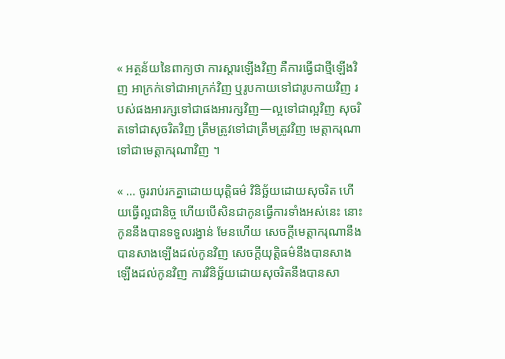« អត្ថន័យនៃពាក្យថា ការស្តារឡើងវិញ គឺការធ្វើជាថ្មីឡើងវិញ អាក្រក់ទៅជាអាក្រក់វិញ ឬរូបកាយទៅជារូបកាយវិញ របស់ផងអារក្សទៅជាផងអារក្សវិញ—ល្អទៅជាល្អវិញ សុចរិតទៅជាសុចរិតវិញ ត្រឹមត្រូវទៅជាត្រឹមត្រូវវិញ មេត្តាករុណាទៅជាមេត្តាករុណាវិញ ។

« … ចូររាប់រកគ្នាដោយយុត្តិធម៌ វិនិច្ឆ័យដោយសុចរិត ហើយធ្វើល្អជានិច្ច ហើយបើសិនជាកូនធ្វើការទាំងអស់នេះ នោះកូននឹងបានទទួលរង្វាន់ មែនហើយ សេចក្ដីមេត្តាករុណានឹងបានសាងឡើងដល់កូនវិញ សេចក្ដីយុត្តិធម៌នឹងបានសាងឡើងដល់កូនវិញ ការវិនិច្ឆ័យដោយសុចរិតនឹងបានសា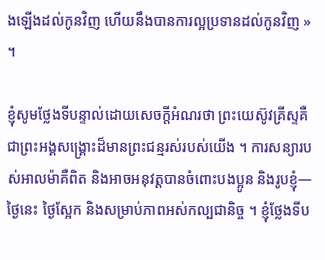ងឡើងដល់កូនវិញ ហើយនឹងបានការល្អប្រទានដល់កូនវិញ » ។

ខ្ញុំសូមថ្លែងទីបន្ទាល់ដោយសេចក្តីអំណរថា ព្រះយេស៊ូវគ្រីស្ទគឺជាព្រះអង្គសង្គ្រោះដ៏មានព្រះជន្មរស់របស់យើង ។ ការសន្យារបស់អាលម៉ាគឺពិត និងអាចអនុវត្តបានចំពោះបងប្អូន និងរូបខ្ញុំ—ថ្ងៃនេះ ថ្ងៃស្អែក និងសម្រាប់ភាពអស់កល្បជានិច្ច ។ ខ្ញុំថ្លែងទីប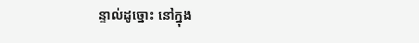ន្ទាល់ដូច្នោះ នៅក្នុង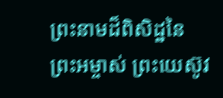ព្រះនាមដ៏ពិសិដ្ឋនៃព្រះអម្ចាស់ ព្រះយេស៊ូវ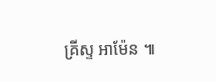គ្រីស្ទ អាម៉ែន ៕